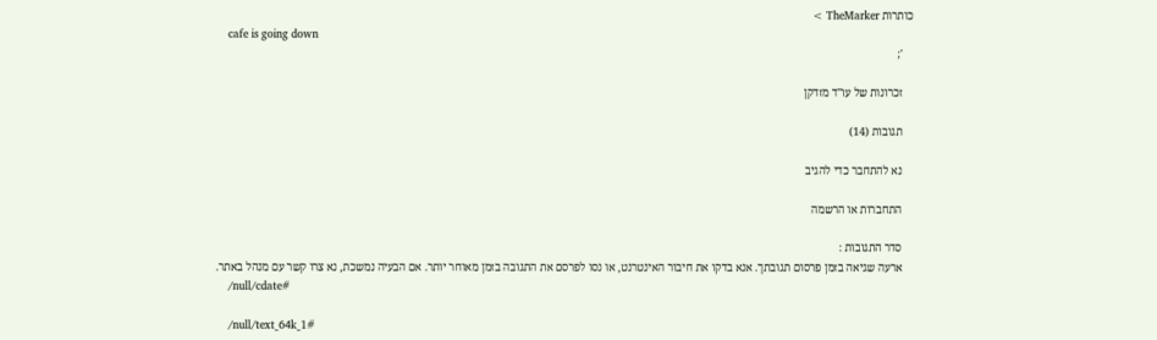כותרות TheMarker >
    cafe is going down
    ';

    זכרונות של עו"ד מזדקן

    תגובות (14)

    נא להתחבר כדי להגיב

    התחברות או הרשמה

    סדר התגובות :
    ארעה שגיאה בזמן פרסום תגובתך. אנא בדקו את חיבור האינטרנט, או נסו לפרסם את התגובה בזמן מאוחר יותר. אם הבעיה נמשכת, נא צרו קשר עם מנהל באתר.
    /null/cdate#

    /null/text_64k_1#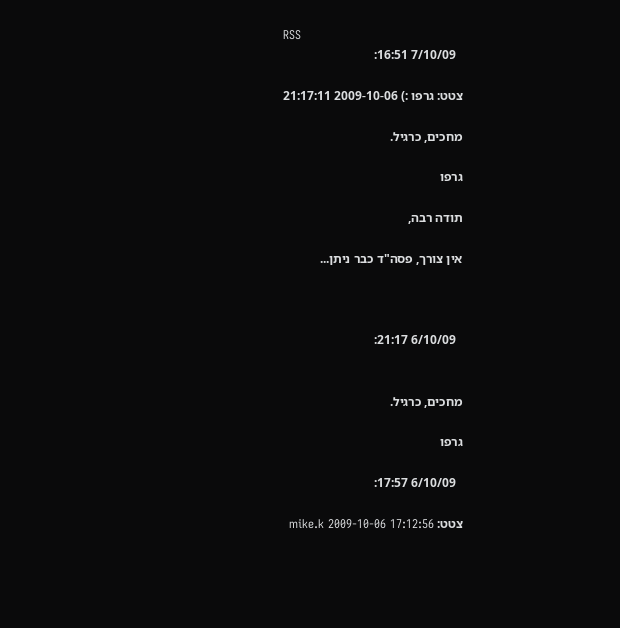RSS
      7/10/09 16:51:

    צטט: גרפו :) 2009-10-06 21:17:11

    מחכים, כרגיל.

    גרפו

    תודה רבה,

    אין צורך, פסה"ד כבר ניתן...



      6/10/09 21:17:


    מחכים, כרגיל.

    גרפו

      6/10/09 17:57:

    צטט: mike.k 2009-10-06 17:12:56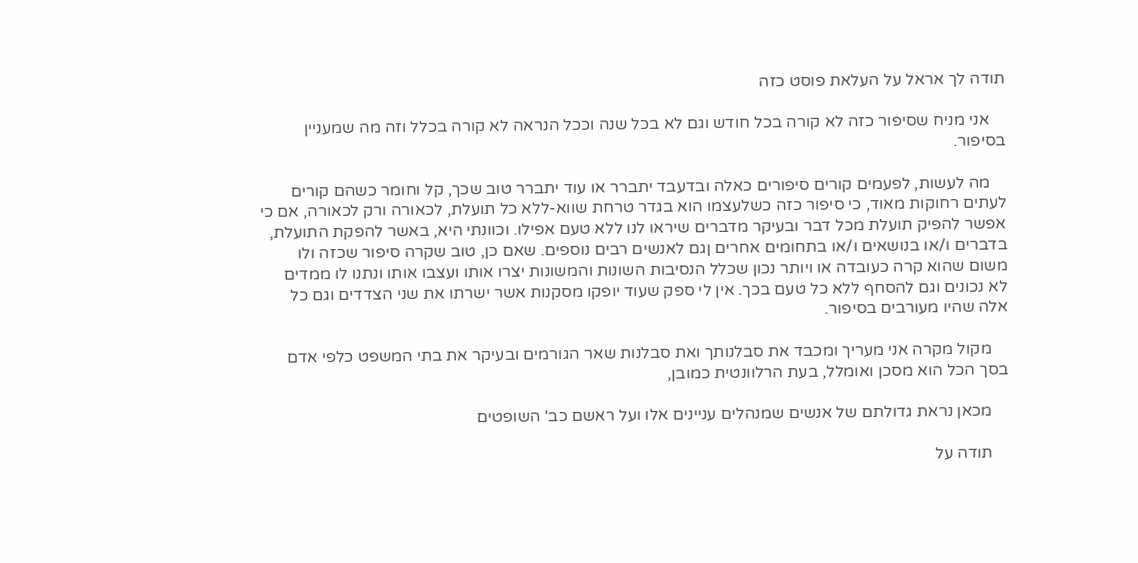תודה לך אראל על העלאת פוסט כזה

    אני מניח שסיפור כזה לא קורה בכל חודש וגם לא בכל שנה וככל הנראה לא קורה בכלל וזה מה שמעניין בסיפור.

    מה לעשות, לפעמים קורים סיפורים כאלה ובדעבד יתברר או עוד יתברר טוב שכך, קל וחומר כשהם קורים לעתים רחוקות מאוד, כי סיפור כזה כשלעצמו הוא בגדר טרחת שווא-ללא כל תועלת, לכאורה ורק לכאורה, אם כי אפשר להפיק תועלת מכל דבר ובעיקר מדברים שיראו לנו ללא טעם אפילו. וכוונתי היא, באשר להפקת התועלת, בדברים ו/או בנושאים ו/או בתחומים אחרים ןגם לאנשים רבים נוספים. שאם כן, טוב שקרה סיפור שכזה ולו משום שהוא קרה כעובדה או ויותר נכון שכלל הנסיבות השונות והמשונות יצרו אותו ועצבו אותו ונתנו לו ממדים לא נכונים וגם להסחף ללא כל טעם בכך. אין לי ספק שעוד יופקו מסקנות אשר ישרתו את שני הצדדים וגם כל אלה שהיו מעורבים בסיפור.

    מקול מקרה אני מעריך ומכבד את סבלנותך ואת סבלנות שאר הגורמים ובעיקר את בתי המשפט כלפי אדם בסך הכל הוא מסכן ואומלל, בעת הרלוונטית כמובן,

    מכאן נראת גדולתם של אנשים שמנהלים עניינים אלו ועל ראשם כב' השופטים

    תודה על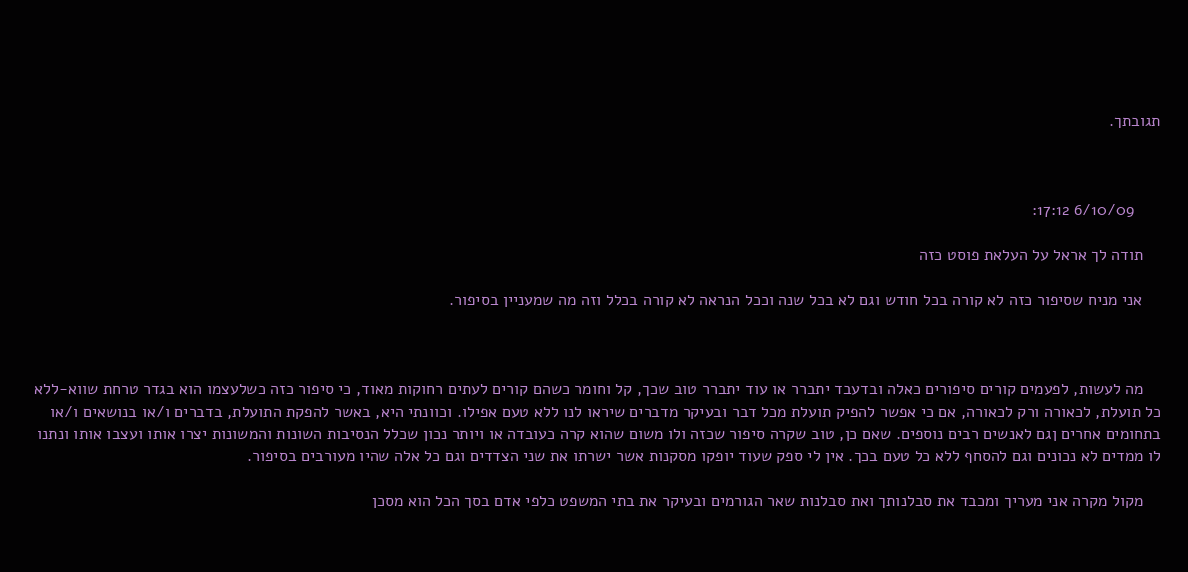תגובתך.



      6/10/09 17:12:

    תודה לך אראל על העלאת פוסט כזה

    אני מניח שסיפור כזה לא קורה בכל חודש וגם לא בכל שנה וככל הנראה לא קורה בכלל וזה מה שמעניין בסיפור.



    מה לעשות, לפעמים קורים סיפורים כאלה ובדעבד יתברר או עוד יתברר טוב שכך, קל וחומר כשהם קורים לעתים רחוקות מאוד, כי סיפור כזה כשלעצמו הוא בגדר טרחת שווא-ללא כל תועלת, לכאורה ורק לכאורה, אם כי אפשר להפיק תועלת מכל דבר ובעיקר מדברים שיראו לנו ללא טעם אפילו. וכוונתי היא, באשר להפקת התועלת, בדברים ו/או בנושאים ו/או בתחומים אחרים ןגם לאנשים רבים נוספים. שאם כן, טוב שקרה סיפור שכזה ולו משום שהוא קרה כעובדה או ויותר נכון שכלל הנסיבות השונות והמשונות יצרו אותו ועצבו אותו ונתנו לו ממדים לא נכונים וגם להסחף ללא כל טעם בכך. אין לי ספק שעוד יופקו מסקנות אשר ישרתו את שני הצדדים וגם כל אלה שהיו מעורבים בסיפור.

    מקול מקרה אני מעריך ומכבד את סבלנותך ואת סבלנות שאר הגורמים ובעיקר את בתי המשפט כלפי אדם בסך הכל הוא מסכן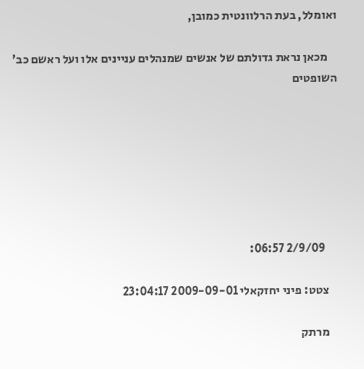ואומלל, בעת הרלוונטית כמובן,

    מכאן נראת גדולתם של אנשים שמנהלים עניינים אלו ועל ראשם כב' השופטים







      2/9/09 06:57:

    צטט: פיני יחזקאלי 2009-09-01 23:04:17

    מרתק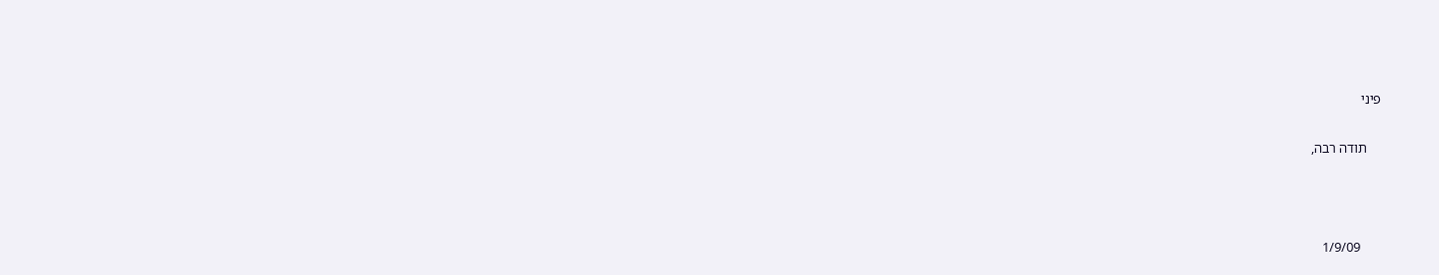פיני

    תודה רבה,



      1/9/09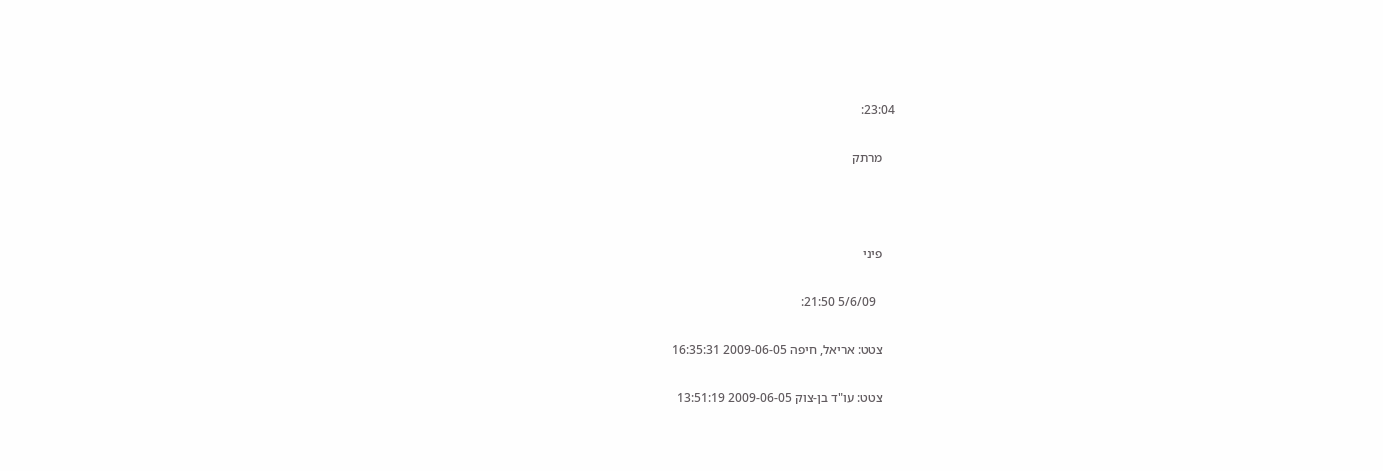23:04:

    מרתק



    פיני

      5/6/09 21:50:

    צטט: אריאל, חיפה 2009-06-05 16:35:31

    צטט: עו"ד בן-צוק 2009-06-05 13:51:19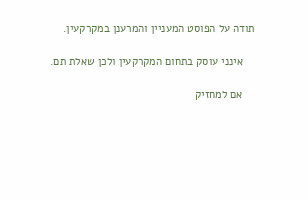תודה על הפוסט המעניין והמרענן במקרקעין.

    אינני עוסק בתחום המקרקעין ולכן שאלת תם.

    אם למחזיק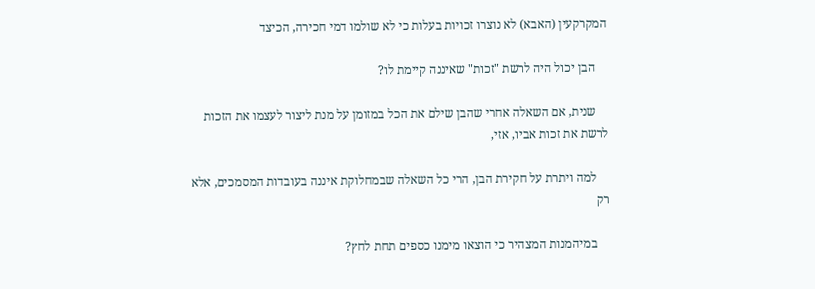המקרקעין (האבא) לא נוצרו זכויות בעלות כי לא שולמו דמי חכירה, הכיצד

    הבן יכול היה לרשת "זכות" שאיננה קיימת לו?

    שנית, אם השאלה אחרי שהבן שילם את הכל במזומן על מנת ליצור לעצמו את הזכות לרשת את זכות אביו, אזי,

    למה ויתרת על חקירת הבן, הרי כל השאלה שבמחלוקת איננה בעובדות המסמכים, אלא רק

    במיהמנות המצהיר כי הוצאו מימנו כספים תחת לחץ?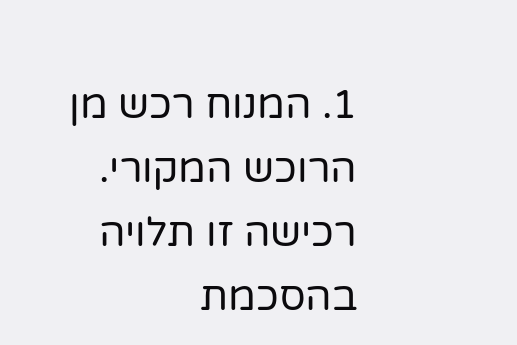1. המנוח רכש מן הרוכש המקורי. רכישה זו תלויה בהסכמת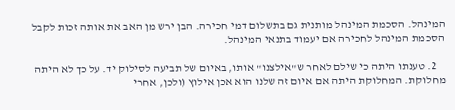המינהל. הסכמת המינהל מותנית גם בתשלום דמי חכירה. הבן ירש מן האב את אותה זכות לקבל הסכמת המינהל לחכירה אם יעמוד בתנאי המינהל.

    2. טענתו היתה כי שילם לאחר ש"אילצנו" אותו, באיום של תביעה לסילוק יד. על כך לא היתה מחלוקת. המחלוקת היתה אם איום זה שלנו הוא אכן אילוץ (ולכן, אחרי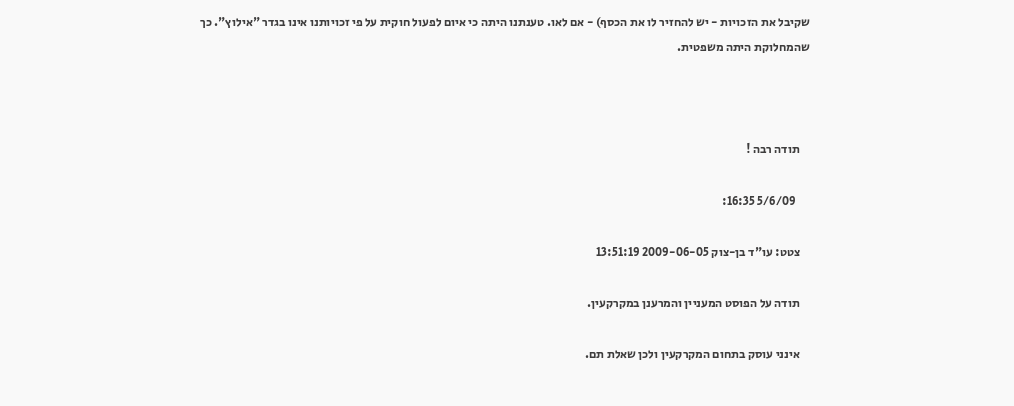שקיבל את הזכויות - יש להחזיר לו את הכסף) - אם לאו. טענתנו היתה כי איום לפעול חוקית על פי זכויותנו אינו בגדר "אילוץ". כך שהמחלוקת היתה משפטית.



    תודה רבה !

      5/6/09 16:35:

    צטט: עו"ד בן-צוק 2009-06-05 13:51:19

    תודה על הפוסט המעניין והמרענן במקרקעין.

    אינני עוסק בתחום המקרקעין ולכן שאלת תם.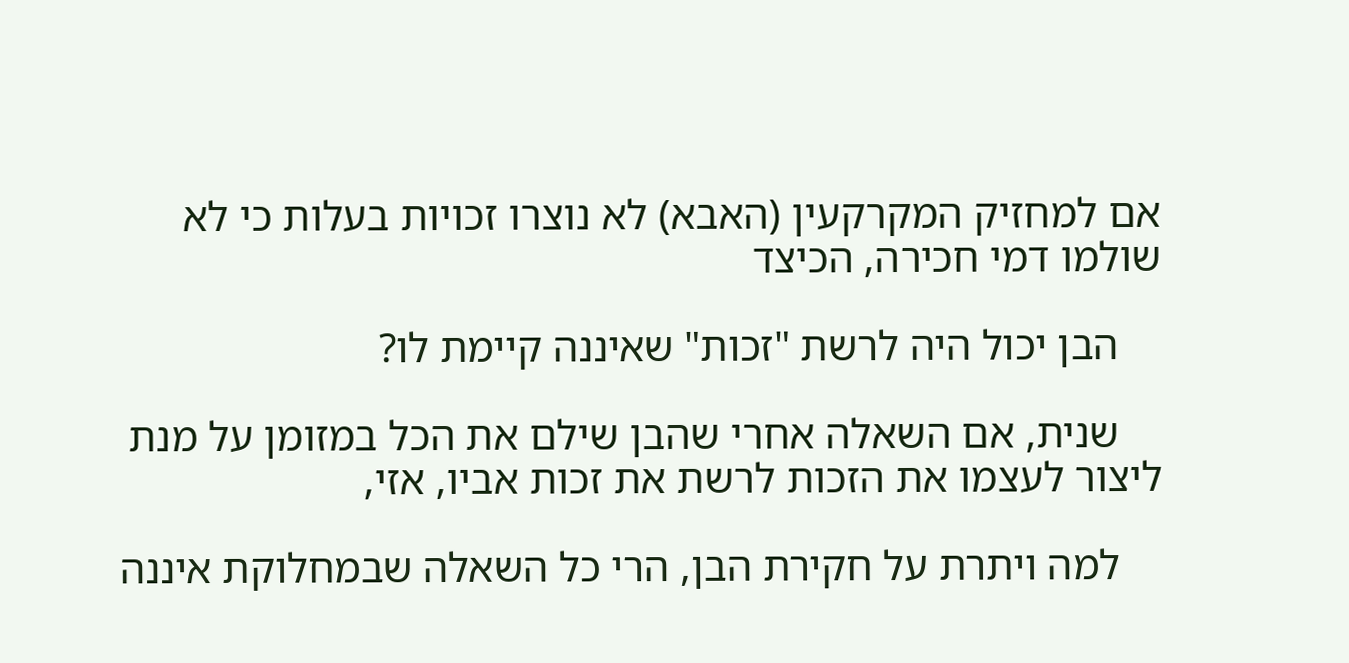אם למחזיק המקרקעין (האבא) לא נוצרו זכויות בעלות כי לא שולמו דמי חכירה, הכיצד

    הבן יכול היה לרשת "זכות" שאיננה קיימת לו?

    שנית, אם השאלה אחרי שהבן שילם את הכל במזומן על מנת ליצור לעצמו את הזכות לרשת את זכות אביו, אזי,

    למה ויתרת על חקירת הבן, הרי כל השאלה שבמחלוקת איננה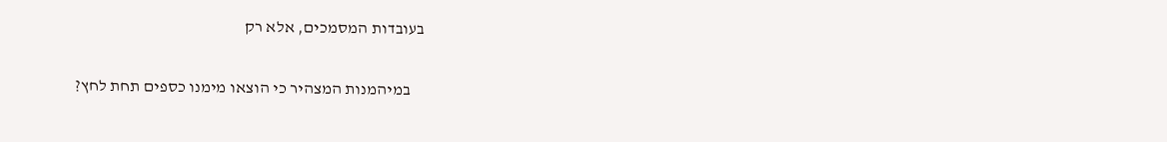בעובדות המסמכים, אלא רק

    במיהמנות המצהיר כי הוצאו מימנו כספים תחת לחץ?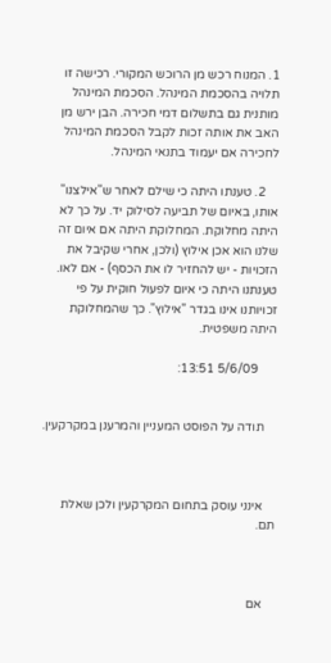1. המנוח רכש מן הרוכש המקורי. רכישה זו תלויה בהסכמת המינהל. הסכמת המינהל מותנית גם בתשלום דמי חכירה. הבן ירש מן האב את אותה זכות לקבל הסכמת המינהל לחכירה אם יעמוד בתנאי המינהל.

    2. טענתו היתה כי שילם לאחר ש"אילצנו" אותו, באיום של תביעה לסילוק יד. על כך לא היתה מחלוקת. המחלוקת היתה אם איום זה שלנו הוא אכן אילוץ (ולכן, אחרי שקיבל את הזכויות - יש להחזיר לו את הכסף) - אם לאו. טענתנו היתה כי איום לפעול חוקית על פי זכויותנו אינו בגדר "אילוץ". כך שהמחלוקת היתה משפטית.

      5/6/09 13:51:


    תודה על הפוסט המעניין והמרענן במקרקעין.



    אינני עוסק בתחום המקרקעין ולכן שאלת תם.



    אם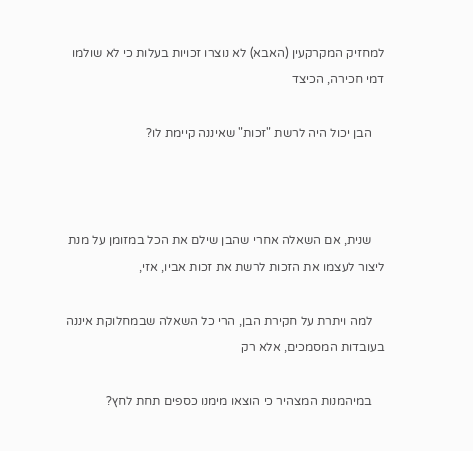למחזיק המקרקעין (האבא) לא נוצרו זכויות בעלות כי לא שולמו דמי חכירה, הכיצד

    הבן יכול היה לרשת "זכות" שאיננה קיימת לו?



    שנית, אם השאלה אחרי שהבן שילם את הכל במזומן על מנת ליצור לעצמו את הזכות לרשת את זכות אביו, אזי,

    למה ויתרת על חקירת הבן, הרי כל השאלה שבמחלוקת איננה בעובדות המסמכים, אלא רק

    במיהמנות המצהיר כי הוצאו מימנו כספים תחת לחץ?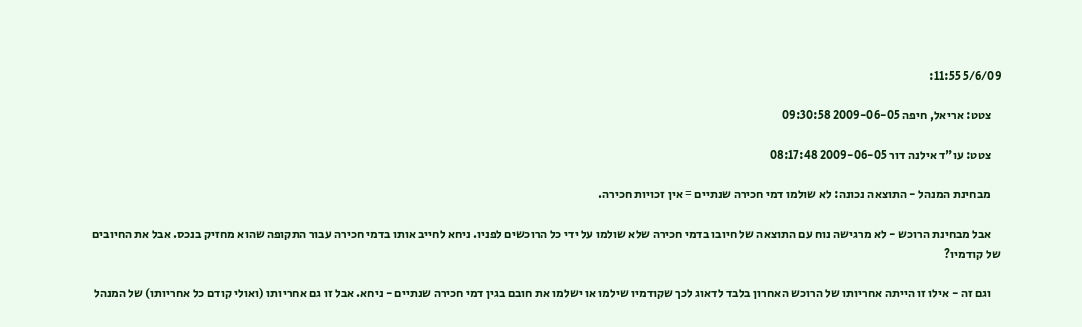5/6/09 11:55:

    צטט: אריאל, חיפה 2009-06-05 09:30:58

    צטט: עו"ד אילנה דור 2009-06-05 08:17:48

    מבחינת המנהל - התוצאה נכונה: לא שולמו דמי חכירה שנתיים = אין זכויות חכירה.

    אבל מבחינת הרוכש - לא מרגישה נוח עם התוצאה של חיובו בדמי חכירה שלא שולמו על ידי כל הרוכשים לפניו. ניחא לחייב אותו בדמי חכירה עבור התקופה שהוא מחזיק בנכס. אבל את החיובים של קודמיו?

    וגם זה - אילו זו הייתה אחריותו של הרוכש האחרון בלבד לדאוג לכך שקודמיו שילמו או ישלמו את חובם בגין דמי חכירה שנתיים - ניחא. אבל זו גם אחריותו (ואולי קודם כל אחריותו) של המנהל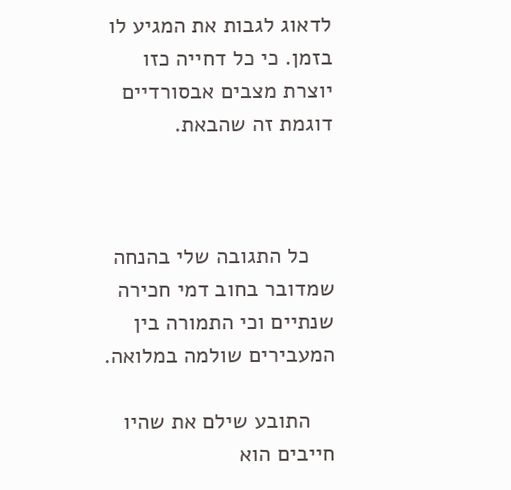לדאוג לגבות את המגיע לו בזמן. כי כל דחייה כזו יוצרת מצבים אבסורדיים דוגמת זה שהבאת.



    כל התגובה שלי בהנחה שמדובר בחוב דמי חכירה שנתיים וכי התמורה בין המעבירים שולמה במלואה.

    התובע שילם את שהיו חייבים הוא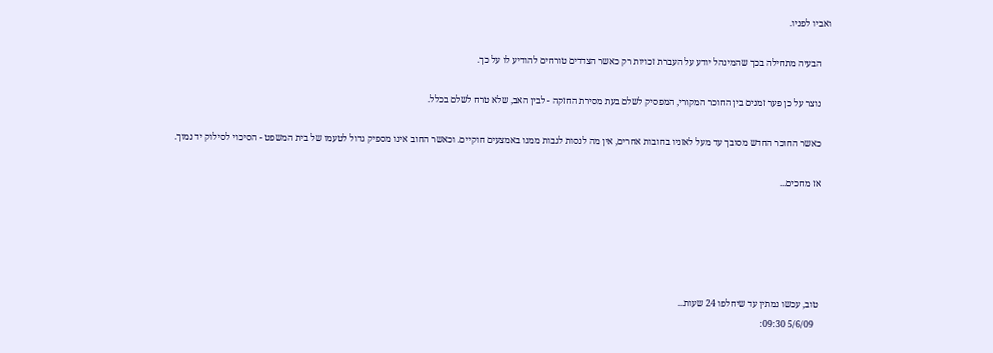ואביו לפניו.

    הבעיה מתחילה בכך שהמינהל יודע על העברת זכויות רק כאשר הצדדים טורחים להודיע לו על כך.

    נוצר על כן פער זמנים בין החוכר המקורי, המפסיק לשלם בעת מסירת החזקה - לבין האב, שלא טרח לשלם בכלל.

    כאשר החוכר החדש מסובך עד מעל לאזניו בחובות אחרים, אין מה לנסות לגבות ממנו באמצעים חוקיים. וכאשר החוב אינו מספיק גדול לטעמו של בית המשפט - הסיכוי לסילוק יד נמוך.

    אז מחכים...





    טוב, עכשו נמתין עד שיחלפו 24 שעות...
      5/6/09 09:30: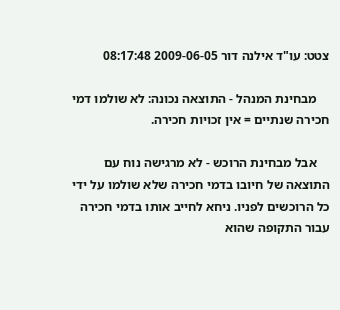צטט: עו"ד אילנה דור 2009-06-05 08:17:48

    מבחינת המנהל - התוצאה נכונה: לא שולמו דמי חכירה שנתיים = אין זכויות חכירה.

    אבל מבחינת הרוכש - לא מרגישה נוח עם התוצאה של חיובו בדמי חכירה שלא שולמו על ידי כל הרוכשים לפניו. ניחא לחייב אותו בדמי חכירה עבור התקופה שהוא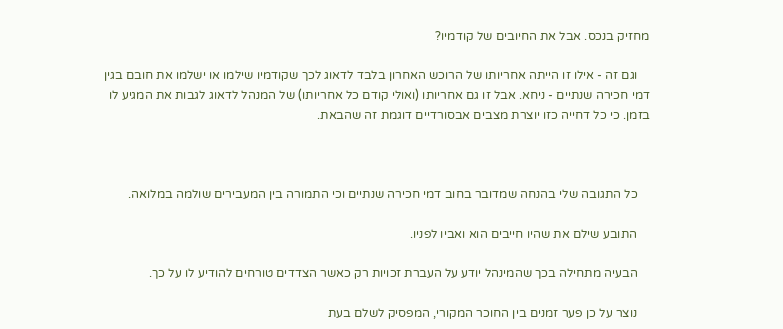מחזיק בנכס. אבל את החיובים של קודמיו?

    וגם זה - אילו זו הייתה אחריותו של הרוכש האחרון בלבד לדאוג לכך שקודמיו שילמו או ישלמו את חובם בגין דמי חכירה שנתיים - ניחא. אבל זו גם אחריותו (ואולי קודם כל אחריותו) של המנהל לדאוג לגבות את המגיע לו בזמן. כי כל דחייה כזו יוצרת מצבים אבסורדיים דוגמת זה שהבאת.



    כל התגובה שלי בהנחה שמדובר בחוב דמי חכירה שנתיים וכי התמורה בין המעבירים שולמה במלואה.

    התובע שילם את שהיו חייבים הוא ואביו לפניו.

    הבעיה מתחילה בכך שהמינהל יודע על העברת זכויות רק כאשר הצדדים טורחים להודיע לו על כך.

    נוצר על כן פער זמנים בין החוכר המקורי, המפסיק לשלם בעת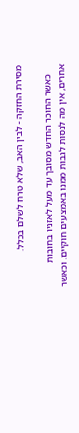מסירת החזקה - לבין האב, שלא טרח לשלם בכלל.

    כאשר החוכר החדש מסובך עד מעל לאזניו בחובות אחרים, אין מה לנסות לגבות ממנו באמצעים חוקיים. וכאשר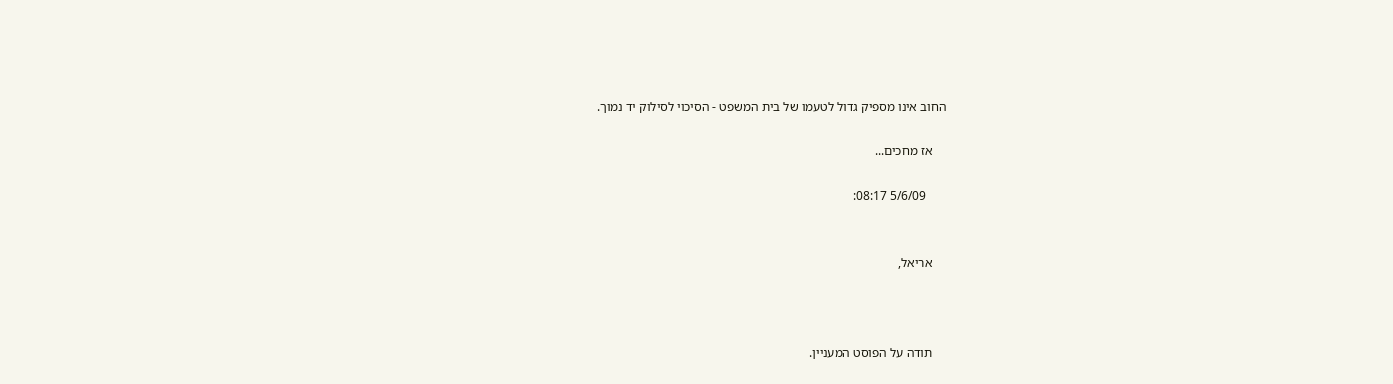החוב אינו מספיק גדול לטעמו של בית המשפט - הסיכוי לסילוק יד נמוך.

    אז מחכים...

      5/6/09 08:17:


    אריאל,



    תודה על הפוסט המעניין.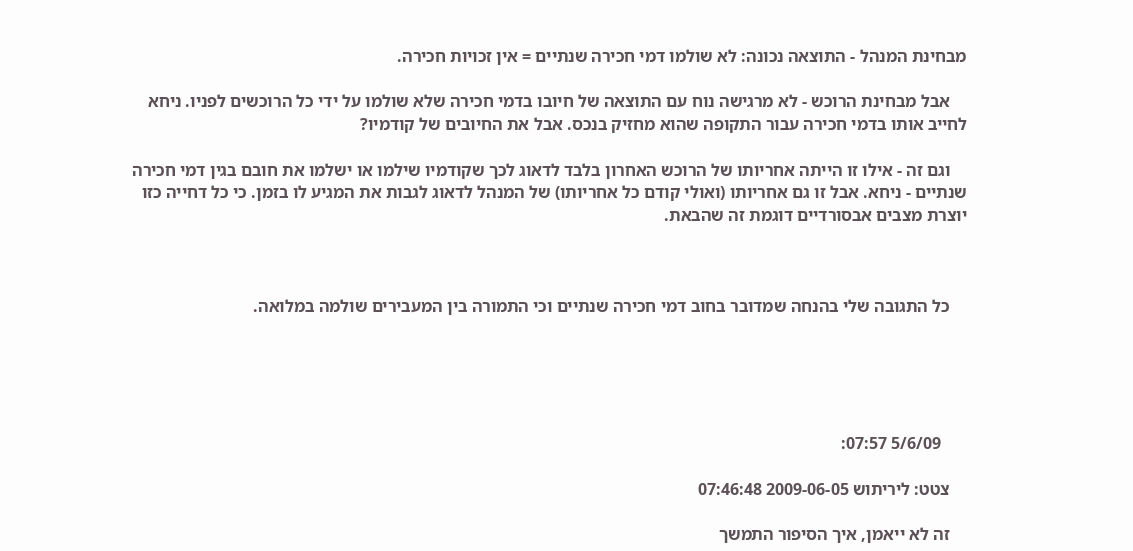מבחינת המנהל - התוצאה נכונה: לא שולמו דמי חכירה שנתיים = אין זכויות חכירה.

    אבל מבחינת הרוכש - לא מרגישה נוח עם התוצאה של חיובו בדמי חכירה שלא שולמו על ידי כל הרוכשים לפניו. ניחא לחייב אותו בדמי חכירה עבור התקופה שהוא מחזיק בנכס. אבל את החיובים של קודמיו?

    וגם זה - אילו זו הייתה אחריותו של הרוכש האחרון בלבד לדאוג לכך שקודמיו שילמו או ישלמו את חובם בגין דמי חכירה שנתיים - ניחא. אבל זו גם אחריותו (ואולי קודם כל אחריותו) של המנהל לדאוג לגבות את המגיע לו בזמן. כי כל דחייה כזו יוצרת מצבים אבסורדיים דוגמת זה שהבאת.



    כל התגובה שלי בהנחה שמדובר בחוב דמי חכירה שנתיים וכי התמורה בין המעבירים שולמה במלואה.





      5/6/09 07:57:

    צטט: ליריתוש 2009-06-05 07:46:48

    זה לא ייאמן, איך הסיפור התמשך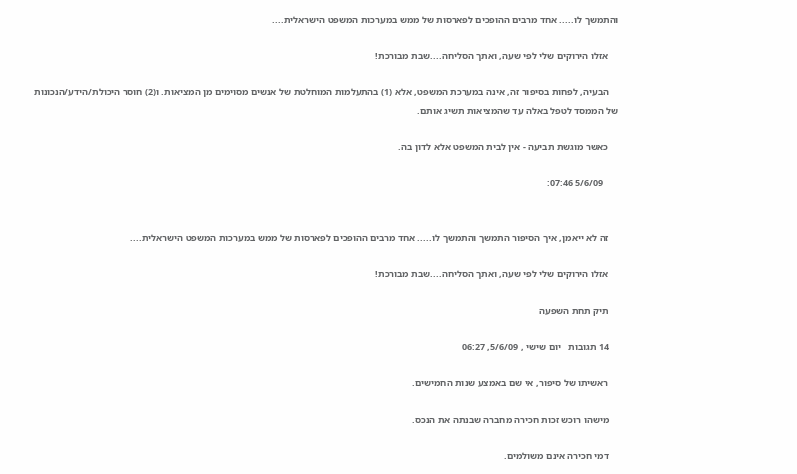והתמשך לו..... אחד מרבים ההופכים לפארסות של ממש במערכות המשפט הישראלית....

    אזלו הירוקים שלי לפי שעה, ואתך הסליחה....שבת מבורכת!

    הבעיה, לפחות בסיפור זה, אינה במערכת המשפט, אלא (1) בהתעלמות המוחלטת של אנשים מסוימים מן המציאות. ו(2) חוסר היכולת/הידע/הנכונות של הממסד לטפל באלה עד שהמציאות תשיג אותם.

    כאשר מוגשת תביעה - אין לבית המשפט אלא לדון בה.

      5/6/09 07:46:


    זה לא ייאמן, איך הסיפור התמשך והתמשך לו..... אחד מרבים ההופכים לפארסות של ממש במערכות המשפט הישראלית....

    אזלו הירוקים שלי לפי שעה, ואתך הסליחה....שבת מבורכת!

    תיק תחת השפעה

    14 תגובות   יום שישי , 5/6/09, 06:27

    ראשיתו של סיפור, אי שם באמצע שנות החמישים.

    מישהו רוכש זכות חכירה מחברה שבנתה את הנכס.

    דמי חכירה אינם משולמים.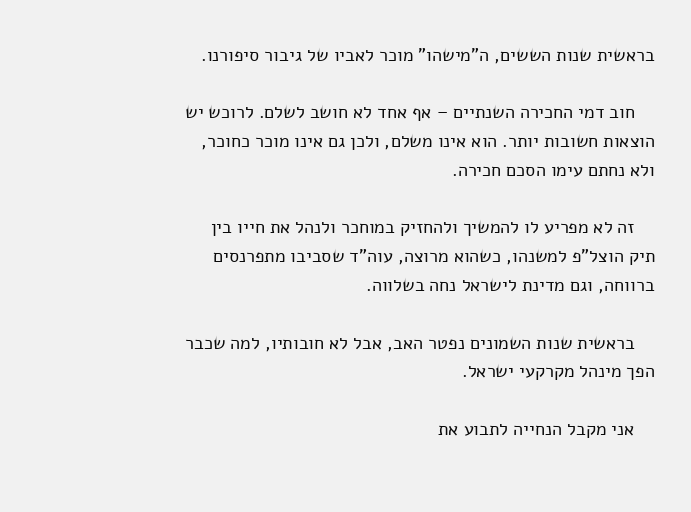בראשית שנות הששים, ה"מישהו" מוכר לאביו של גיבור סיפורנו.

    חוב דמי החכירה השנתיים – אף אחד לא חושב לשלם. לרוכש יש הוצאות חשובות יותר. הוא אינו משלם, ולכן גם אינו מוכר כחוכר, ולא נחתם עימו הסכם חכירה.

    זה לא מפריע לו להמשיך ולהחזיק במוחכר ולנהל את חייו בין תיק הוצל"פ למשנהו, כשהוא מרוצה, עוה"ד שסביבו מתפרנסים ברווחה, וגם מדינת לישראל נחה בשלווה.

    בראשית שנות השמונים נפטר האב, אבל לא חובותיו, למה שכבר הפך מינהל מקרקעי ישראל.

    אני מקבל הנחייה לתבוע את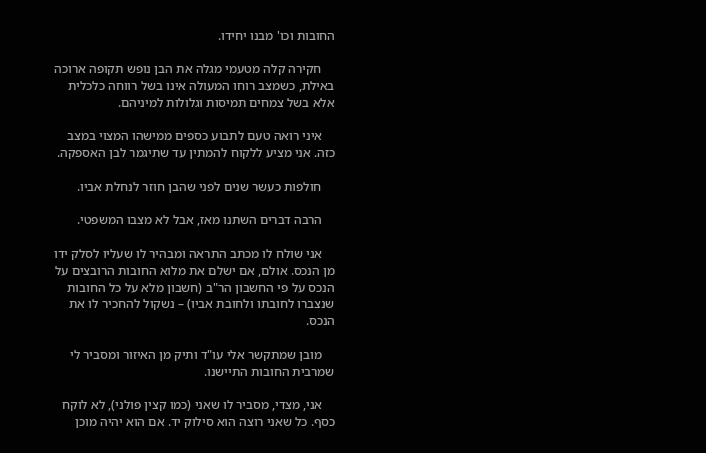החובות וכו' מבנו יחידו.

    חקירה קלה מטעמי מגלה את הבן נופש תקופה ארוכה באילת, כשמצב רוחו המעולה אינו בשל רווחה כלכלית אלא בשל צמחים תמיסות וגלולות למיניהם.

    איני רואה טעם לתבוע כספים ממישהו המצוי במצב כזה. אני מציע ללקוח להמתין עד שתיגמר לבן האספקה.

    חולפות כעשר שנים לפני שהבן חוזר לנחלת אביו.

    הרבה דברים השתנו מאז, אבל לא מצבו המשפטי.

    אני שולח לו מכתב התראה ומבהיר לו שעליו לסלק ידו מן הנכס. אולם, אם ישלם את מלוא החובות הרובצים על הנכס על פי החשבון הר"ב (חשבון מלא על כל החובות שנצברו לחובתו ולחובת אביו) – נשקול להחכיר לו את הנכס.

    מובן שמתקשר אלי עו"ד ותיק מן האיזור ומסביר לי שמרבית החובות התיישנו.

    אני, מצדי, מסביר לו שאני (כמו קצין פולני), לא לוקח כסף. כל שאני רוצה הוא סילוק יד. אם הוא יהיה מוכן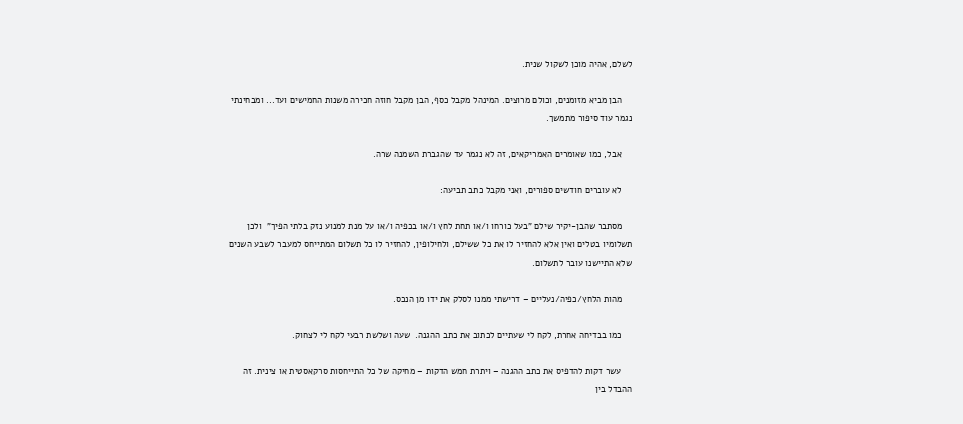לשלם, אהיה מוכן לשקול שנית.

    הבן מביא מזומנים, וכולם מרוצים. המינהל מקבל כסף, הבן מקבל חוזה חכירה משנות החמישים ועד... ומבחינתי נגמר עוד סיפור מתמשך.

    אבל, כמו שאומרים האמריקאים, זה לא נגמר עד שהגברת השמנה שרה.

    לא עוברים חודשים ספורים, ואני מקבל כתב תביעה:

    מסתבר שהבן-יקיר שילם "בעל כורחו ו/או תחת לחץ ו/או בכפיה ו/או על מנת למנוע נזק בלתי הפיך"  ולכן תשלומיו בטלים ואין אלא להחזיר לו את כל ששילם, ולחילופין, להחזיר לו כל תשלום המתייחס למעבר לשבע השנים שלא התיישנו עובר לתשלום.

    מהות הלחץ/כפיה/נעליים – דרישתי ממנו לסלק את ידו מן הנכס.

    כמו בבדיחה אחרת, לקח לי שעתיים לכתוב את כתב ההגנה.  שעה ושלשת רבעי לקח לי לצחוק.

    עשר דקות להדפיס את כתב ההגנה – ויתרת חמש הדקות – מחיקה של כל התייחסות סרקאסטית או צינית. זה ההבדל בין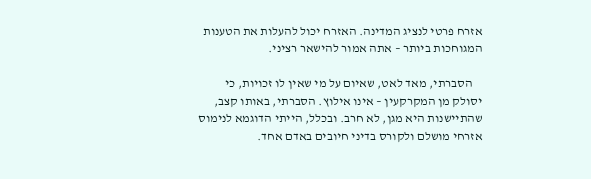אזרח פרטי לנציג המדינה. האזרח יכול להעלות את הטענות המגוחכות ביותר – אתה אמור להישאר רציני.

    הסברתי, מאד לאט, שאיום על מי שאין לו זכויות, כי יסולק מן המקרקעין – אינו אילוץ. הסברתי, באותו קצב, שהתיישנות היא מגן, לא חרב. ובכלל, הייתי הדוגמא לנימוס אזרחי מושלם ולקורס בדיני חיובים באדם אחד.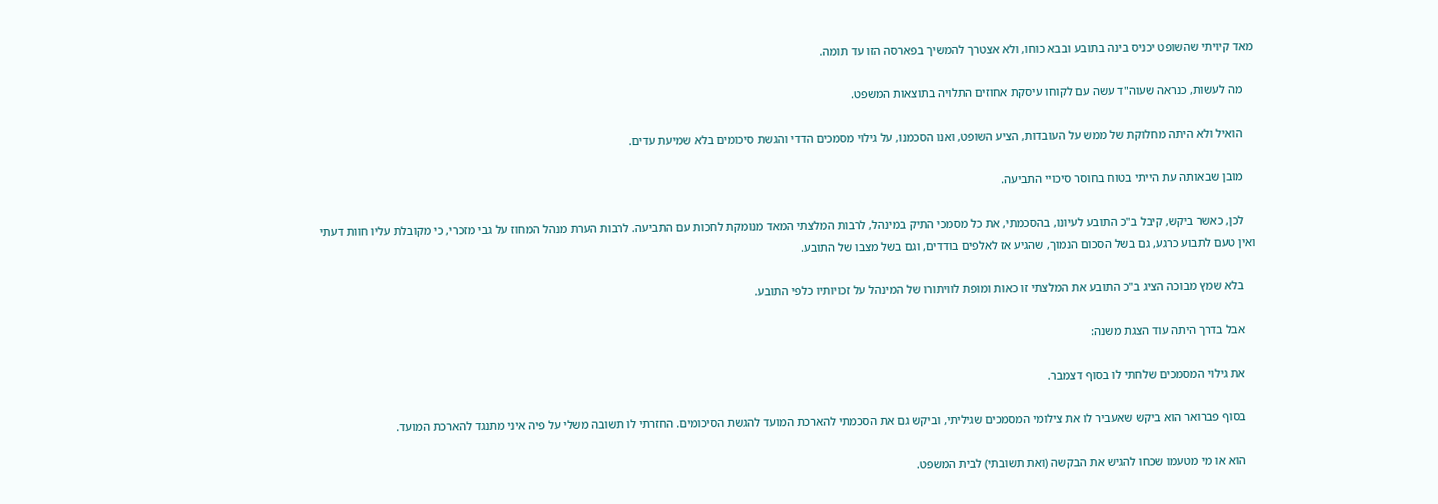מאד קיויתי שהשופט יכניס בינה בתובע ובבא כוחו, ולא אצטרך להמשיך בפארסה הזו עד תומה.

    מה לעשות, כנראה שעוה"ד עשה עם לקוחו עיסקת אחוזים התלויה בתוצאות המשפט.

    הואיל ולא היתה מחלוקת של ממש על העובדות, הציע השופט, ואנו הסכמנו, על גילוי מסמכים הדדי והגשת סיכומים בלא שמיעת עדים.

    מובן שבאותה עת הייתי בטוח בחוסר סיכויי התביעה.

    לכן, כאשר ביקש, קיבל ב"כ התובע לעיונו, בהסכמתי, את כל מסמכי התיק במינהל, לרבות המלצתי המאד מנומקת לחכות עם התביעה. לרבות הערת מנהל המחוז על גבי מזכרי, כי מקובלת עליו חוות דעתי ואין טעם לתבוע כרגע, גם בשל הסכום הנמוך, שהגיע אז לאלפים בודדים, וגם בשל מצבו של התובע.

    בלא שמץ מבוכה הציג ב"כ התובע את המלצתי זו כאות ומופת לוויתורו של המינהל על זכויותיו כלפי התובע.

    אבל בדרך היתה עוד הצגת משנה:

    את גילוי המסמכים שלחתי לו בסוף דצמבר.

    בסוף פברואר הוא ביקש שאעביר לו את צילומי המסמכים שגיליתי, וביקש גם את הסכמתי להארכת המועד להגשת הסיכומים. החזרתי לו תשובה משלי על פיה איני מתנגד להארכת המועד.

    הוא או מי מטעמו שכחו להגיש את הבקשה (ואת תשובתי) לבית המשפט.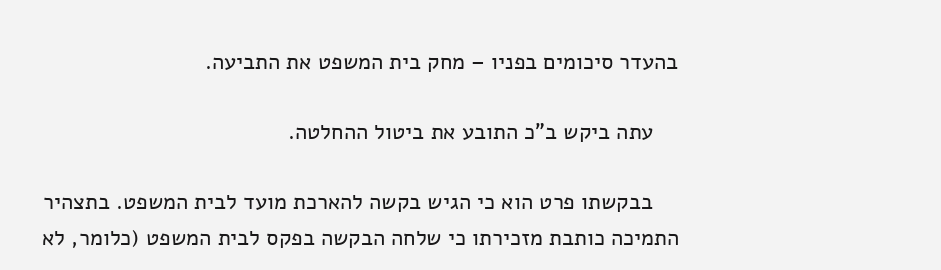בהעדר סיכומים בפניו – מחק בית המשפט את התביעה.

    עתה ביקש ב"כ התובע את ביטול ההחלטה.

    בבקשתו פרט הוא כי הגיש בקשה להארכת מועד לבית המשפט. בתצהיר התמיכה כותבת מזכירתו כי שלחה הבקשה בפקס לבית המשפט (כלומר, לא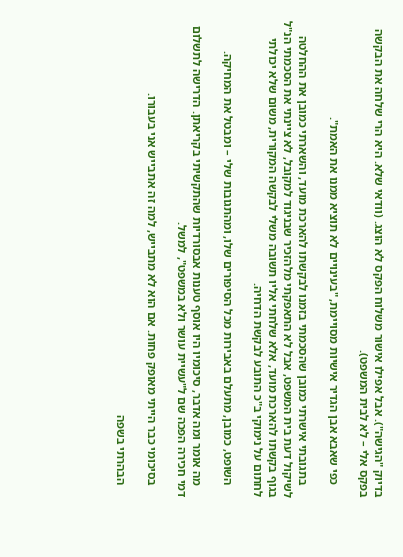בדיוק "הגישה"). אבל אפילו אישור משלוח הפקס לא הוצג. (וודאי שלא. היא הרי שלחה את הבקשה בפקס אלי – לא לבית המשפט).

    כפי שאבא אבן הגדיר אישיות מסויימת, "בעינויים לא תוציא ממנו את האמת".

    בתגובתי אישרתי כמובן שהסכמתי בזמנו לבקשתו להארכת מועד, והשארתי כמובן את ההחלטה לשיקול דעת בית המשפט, אבל לא התאפקתי מלהזכיר שבניגוד למקובל, לא ציינתי את הסכמתי הנ"ל בגוף בקשתו להארכת מועד, אלא שלחתי אליו תשובה משלי לבקשה המקורית, משום שלא יכולתי לחתום על נימוקי ב"כ התובע לבקשת הדחיה.

    השופט, כמובן, מתעלם באבירות מכל הסיפורים שלו, ומהתגובות שלי – ומבטל את המחיקה.

    מה אומר ומה אדבר, סיכומיו היו אוסף טענות אבסורדיות שהתקשיתי בקריאתן. הדרישה לתשלום דמי חכירה הפכה שם ל"עשיית עושר ולא במשפט", למשל.

    בסיכומי כבר הייתי מאופק פחות. אם הוא לא מתבייש, למה זה אתבייש אני בעבורו.

    הבהרתי בשפה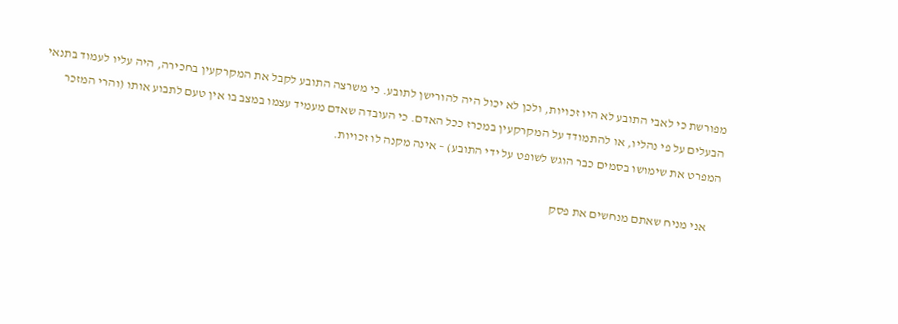מפורשת כי לאבי התובע לא היו זכויות, ולכן לא יכול היה להורישן לתובע. כי משרצה התובע לקבל את המקרקעין בחכירה, היה עליו לעמוד בתנאי הבעלים על פי נהליו, או להתמודד על המקרקעין במכרז ככל האדם. כי העובדה שאדם מעמיד עצמו במצב בו אין טעם לתבוע אותו (והרי המזכר המפרט את שימושו בסמים כבר הוגש לשופט על ידי התובע) – אינה מקנה לו זכויות.

    אני מניח שאתם מנחשים את פסק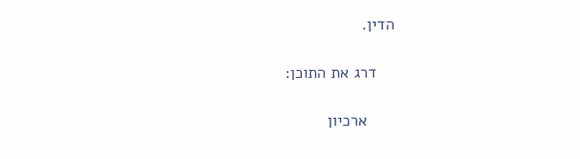הדין.

    דרג את התוכן:

      ארכיון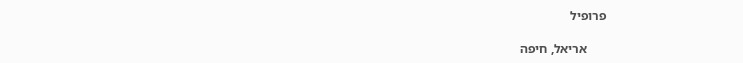פרופיל

      אריאל, חיפה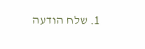1. שלח הודעה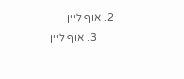2. אוף ליין
      3. אוף ליין